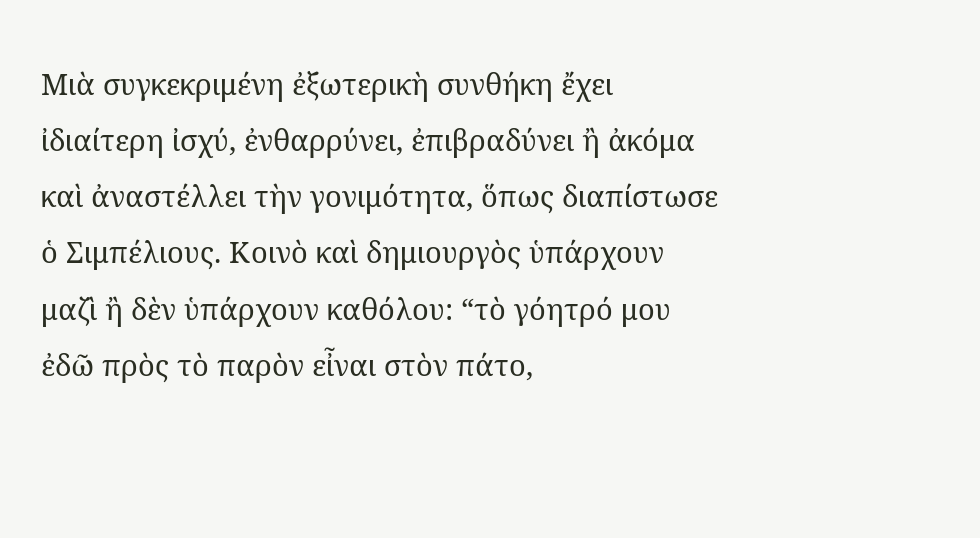Μιὰ συγκεκριμένη ἐξωτερικὴ συνθήκη ἔχει ἰδιαίτερη ἰσχύ, ἐνθαρρύνει, ἐπιβραδύνει ἢ ἀκόμα καὶ ἀναστέλλει τὴν γονιμότητα, ὅπως διαπίστωσε ὁ Σιμπέλιους. Κοινὸ καὶ δημιουργὸς ὑπάρχουν μαζὶ ἢ δὲν ὑπάρχουν καθόλου: “τὸ γόητρό μου ἐδῶ πρὸς τὸ παρὸν εἶναι στὸν πάτο,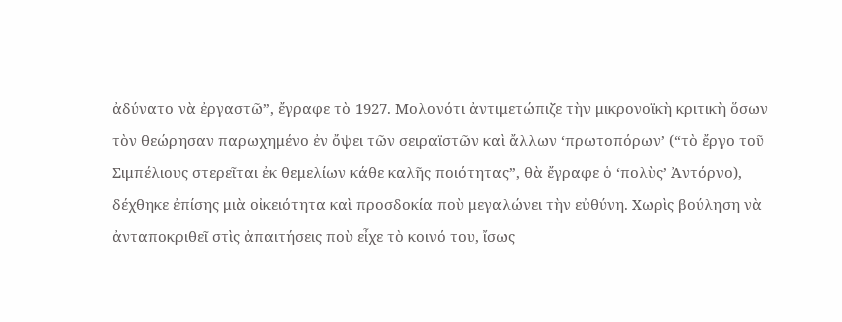ἀδύνατο νὰ ἐργαστῶ”, ἔγραφε τὸ 1927. Μολονότι ἀντιμετώπιζε τὴν μικρονοϊκὴ κριτικὴ ὅσων τὸν θεώρησαν παρωχημένο ἐν ὄψει τῶν σειραϊστῶν καὶ ἄλλων ‘πρωτοπόρων’ (“τὸ ἔργο τοῦ Σιμπέλιους στερεῖται ἐκ θεμελίων κάθε καλῆς ποιότητας”, θὰ ἔγραφε ὁ ‘πολὺς’ Ἀντόρνο), δέχθηκε ἐπίσης μιὰ οἰκειότητα καὶ προσδοκία ποὺ μεγαλώνει τὴν εὐθύνη. Χωρὶς βούληση νὰ ἀνταποκριθεῖ στὶς ἀπαιτήσεις ποὺ εἶχε τὸ κοινό του, ἴσως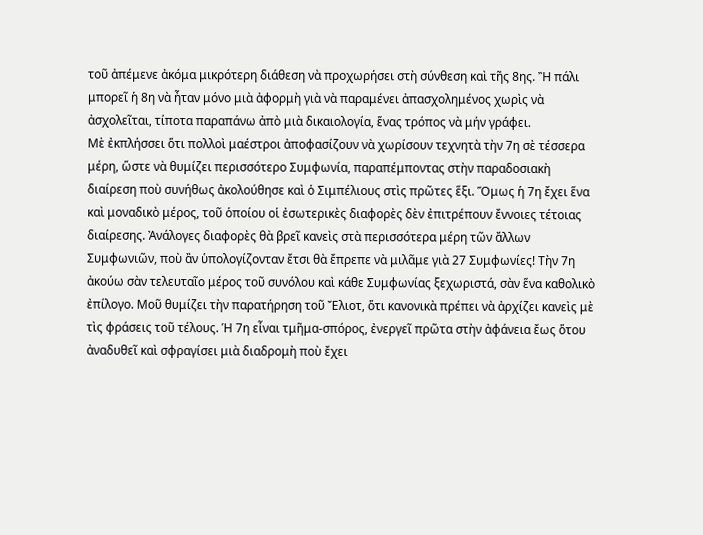τοῦ ἀπέμενε ἀκόμα μικρότερη διάθεση νὰ προχωρήσει στὴ σύνθεση καὶ τῆς 8ης. Ἢ πάλι μπορεῖ ἡ 8η νὰ ἦταν μόνο μιὰ ἀφορμὴ γιὰ νὰ παραμένει ἀπασχολημένος χωρὶς νὰ ἀσχολεῖται, τίποτα παραπάνω ἀπὸ μιὰ δικαιολογία, ἕνας τρόπος νὰ μήν γράφει.
Μὲ ἐκπλήσσει ὅτι πολλοὶ μαέστροι ἀποφασίζουν νὰ χωρίσουν τεχνητὰ τὴν 7η σὲ τέσσερα μέρη, ὥστε νὰ θυμίζει περισσότερο Συμφωνία, παραπέμποντας στὴν παραδοσιακὴ διαίρεση ποὺ συνήθως ἀκολούθησε καὶ ὁ Σιμπέλιους στὶς πρῶτες ἕξι. Ὅμως ἡ 7η ἔχει ἕνα καὶ μοναδικὸ μέρος, τοῦ ὁποίου οἱ ἐσωτερικὲς διαφορὲς δὲν ἐπιτρέπουν ἔννοιες τέτοιας διαίρεσης. Ἀνάλογες διαφορὲς θὰ βρεῖ κανεὶς στὰ περισσότερα μέρη τῶν ἄλλων Συμφωνιῶν, ποὺ ἂν ὑπολογίζονταν ἔτσι θὰ ἔπρεπε νὰ μιλᾶμε γιὰ 27 Συμφωνίες! Τὴν 7η ἀκούω σὰν τελευταῖο μέρος τοῦ συνόλου καὶ κάθε Συμφωνίας ξεχωριστά, σὰν ἕνα καθολικὸ ἐπίλογο. Μοῦ θυμίζει τὴν παρατήρηση τοῦ Ἔλιοτ, ὅτι κανονικὰ πρέπει νὰ ἀρχίζει κανεὶς μὲ τὶς φράσεις τοῦ τέλους. Ἡ 7η εἶναι τμῆμα-σπόρος, ἐνεργεῖ πρῶτα στὴν ἀφάνεια ἔως ὅτου ἀναδυθεῖ καὶ σφραγίσει μιὰ διαδρομὴ ποὺ ἔχει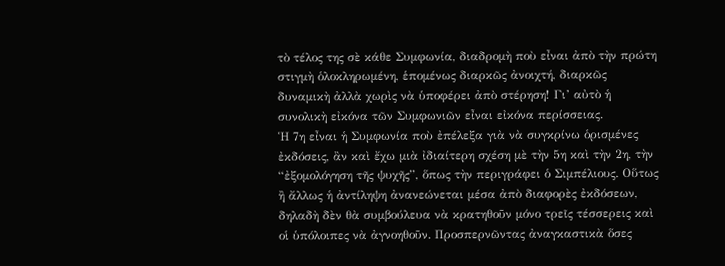τὸ τέλος της σὲ κάθε Συμφωνία, διαδρομὴ ποὺ εἶναι ἀπὸ τὴν πρώτη στιγμὴ ὁλοκληρωμένη, ἑπομένως διαρκῶς ἀνοιχτή, διαρκῶς δυναμικὴ ἀλλὰ χωρὶς νὰ ὑποφέρει ἀπὸ στέρηση! Γι’ αὐτὸ ἡ συνολικὴ εἰκόνα τῶν Συμφωνιῶν εἶναι εἰκόνα περίσσειας.
Ἡ 7η εἶναι ἡ Συμφωνία ποὺ ἐπέλεξα γιὰ νὰ συγκρίνω ὁρισμένες ἐκδόσεις, ἂν καὶ ἔχω μιὰ ἰδιαίτερη σχέση μὲ τὴν 5η καὶ τὴν 2η, τὴν “ἐξομολόγηση τῆς ψυχῆς”, ὅπως τὴν περιγράφει ὁ Σιμπέλιους. Οὕτως ἢ ἄλλως ἡ ἀντίληψη ἀνανεώνεται μέσα ἀπὸ διαφορὲς ἐκδόσεων, δηλαδὴ δὲν θὰ συμβούλευα νὰ κρατηθοῦν μόνο τρεῖς τέσσερεις καὶ οἱ ὑπόλοιπες νὰ ἀγνοηθοῦν. Προσπερνῶντας ἀναγκαστικὰ ὅσες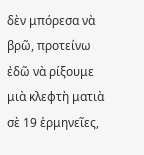δὲν μπόρεσα νὰ βρῶ, προτείνω ἐδῶ νὰ ρίξουμε μιὰ κλεφτὴ ματιὰ σὲ 19 ἑρμηνεῖες,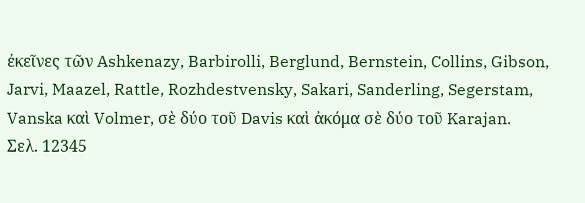ἐκεῖνες τῶν Ashkenazy, Barbirolli, Berglund, Bernstein, Collins, Gibson, Jarvi, Maazel, Rattle, Rozhdestvensky, Sakari, Sanderling, Segerstam, Vanska καὶ Volmer, σὲ δύο τοῦ Davis καὶ ἀκόμα σὲ δύο τοῦ Karajan.
Σελ. 12345